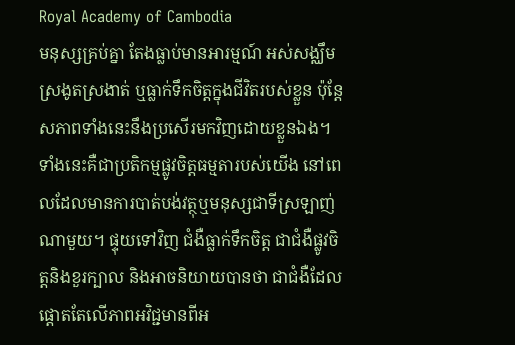Royal Academy of Cambodia
មនុស្សគ្រប់គ្នា តែងធ្លាប់មានអារម្មណ៍ អស់សង្ឈឹម ស្រងូតស្រងាត់ ឬធ្លាក់ទឹកចិត្តក្នុងជីវិតរបស់ខ្លួន ប៉ុន្តែសភាពទាំងនេះនឹងប្រសើរមកវិញដោយខ្លួនឯង។ ទាំងនេះគឺជាប្រតិកម្មផ្លូវចិត្តធម្មតារបស់យើង នៅពេលដែលមានការបាត់បង់វត្ថុឬមនុស្សជាទីស្រឡាញ់ណាមួយ។ ផ្ទុយទៅវិញ ជំងឺធ្លាក់ទឹកចិត្ត ជាជំងឺផ្លូវចិត្តនិងខួរក្បាល និងអាចនិយាយបានថា ជាជំងឺដែលផ្តោតតែលើភាពអវិជ្ជមានពីអ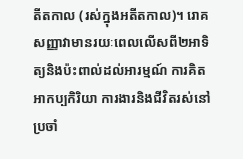តីតកាល (រស់ក្នុងអតីតកាល)។ រោគសញ្ញាវាមានរយៈពេលលើសពី២អាទិត្យនិងប៉ះពាល់ដល់អារម្មណ៍ ការគិត អាកប្បកិរិយា ការងារនិងជីវិតរស់នៅប្រចាំ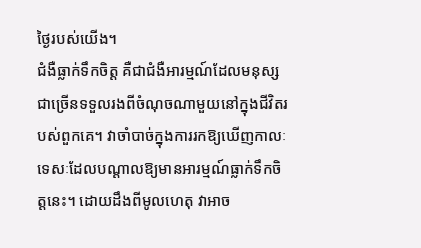ថ្ងៃរបស់យើង។
ជំងឺធ្លាក់ទឹកចិត្ត គឺជាជំងឺអារម្មណ៍ដែលមនុស្សជាច្រើនទទួលរងពីចំណុចណាមួយនៅក្នុងជីវិតរបស់ពួកគេ។ វាចាំបាច់ក្នុងការរកឱ្យឃើញកាលៈទេសៈដែលបណ្តាលឱ្យមានអារម្មណ៍ធ្លាក់ទឹកចិត្តនេះ។ ដោយដឹងពីមូលហេតុ វាអាច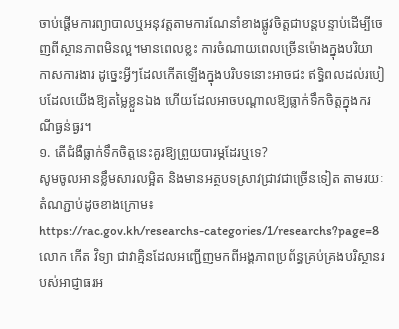ចាប់ផ្តើមការព្យាបាលឬអនុវត្តតាមការណែនាំខាងផ្លូវចិត្តជាបន្តបន្ទាប់ដើម្បីចេញពីស្ថានភាពមិនល្អ។មានពេលខ្លះ ការចំណាយពេលច្រើនម៉ោងក្នុងបរិយាកាសការងារ ដូច្នេះអ្វីៗដែលកើតឡើងក្នុងបរិបទនោះអាចជះ ឥទ្ធិពលដល់របៀបដែលយើងឱ្យតម្លៃខ្លួនឯង ហើយដែលអាចបណ្តាលឱ្យធ្លាក់ទឹកចិត្តក្នុងករណីធ្ងន់ធ្ងរ។
១. តើជំងឺធ្លាក់ទឹកចិត្តនេះគួរឱ្យព្រួយបារម្ភដែរឬទេ?
សូមចូលអានខ្លឹមសារលម្អិត និងមានអត្ថបទស្រាវជ្រាវជាច្រើនទៀត តាមរយៈតំណភ្ជាប់ដូចខាងក្រោម៖
https://rac.gov.kh/researchs-categories/1/researchs?page=8
លោក កើត វិទ្យា ជាវាគ្មិនដែលអញ្ជើញមកពីអង្គភាពប្រព័ន្ធគ្រប់គ្រងបរិស្ថានរបស់អាជ្ញាធរអ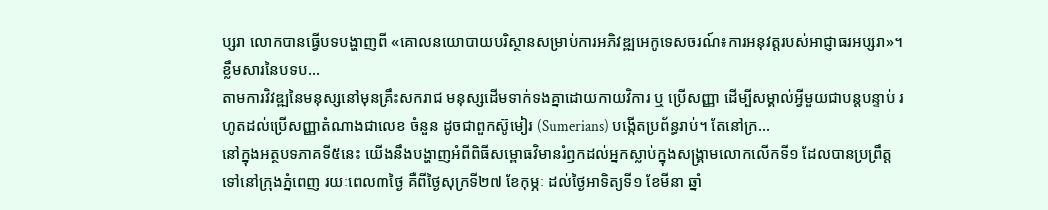ប្សរា លោកបានធ្វើបទបង្ហាញពី «គោលនយោបាយបរិស្ថានសម្រាប់ការអភិវឌ្ឍអេកូទេសចរណ៍៖ការអនុវត្តរបស់អាជ្ញាធរអប្សរា»។ខ្លឹមសារនៃបទប...
តាមការវិវឌ្ឍនៃមនុស្សនៅមុនគ្រឹះសករាជ មនុស្សដើមទាក់ទងគ្នាដោយកាយវិការ ឬ ប្រើសញ្ញា ដើម្បីសម្គាល់អ្វីមួយជាបន្តបន្ទាប់ រហូតដល់ប្រើសញ្ញាតំណាងជាលេខ ចំនួន ដូចជាពួកស៊ូមៀរ (Sumerians) បង្កើតប្រព័ន្ធរាប់។ តែនៅក្រ...
នៅក្នុងអត្ថបទភាគទី៥នេះ យើងនឹងបង្ហាញអំពីពិធីសម្ពោធវិមានរំឭកដល់អ្នកស្លាប់ក្នុងសង្គ្រាមលោកលើកទី១ ដែលបានប្រព្រឹត្តទៅនៅក្រុងភ្នំពេញ រយៈពេល៣ថ្ងៃ គឺពីថ្ងៃសុក្រទី២៧ ខែកុម្ភៈ ដល់ថ្ងៃអាទិត្យទី១ ខែមីនា ឆ្នាំ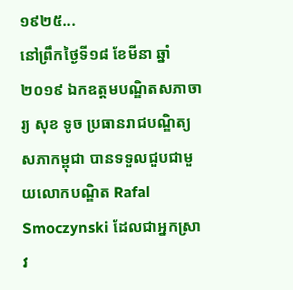១៩២៥...
នៅព្រឹកថ្ងៃទី១៨ ខែមីនា ឆ្នាំ២០១៩ ឯកឧត្តមបណ្ឌិតសភាចារ្យ សុខ ទូច ប្រធានរាជបណ្ឌិត្យសភាកម្ពុជា បានទទួលជួបជាមួយលោកបណ្ឌិត Rafal Smoczynski ដែលជាអ្នកស្រាវ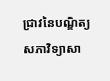ជ្រាវនៃបណ្ឌិត្យសភាវិទ្យាសា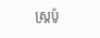ស្ត្រប៉ូ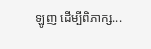ឡូញ ដើម្បីពិភាក្ស...